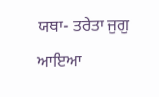ਯਥਾ- ਤਰੇਤਾ ਜੁਗੁ ਆਇਆ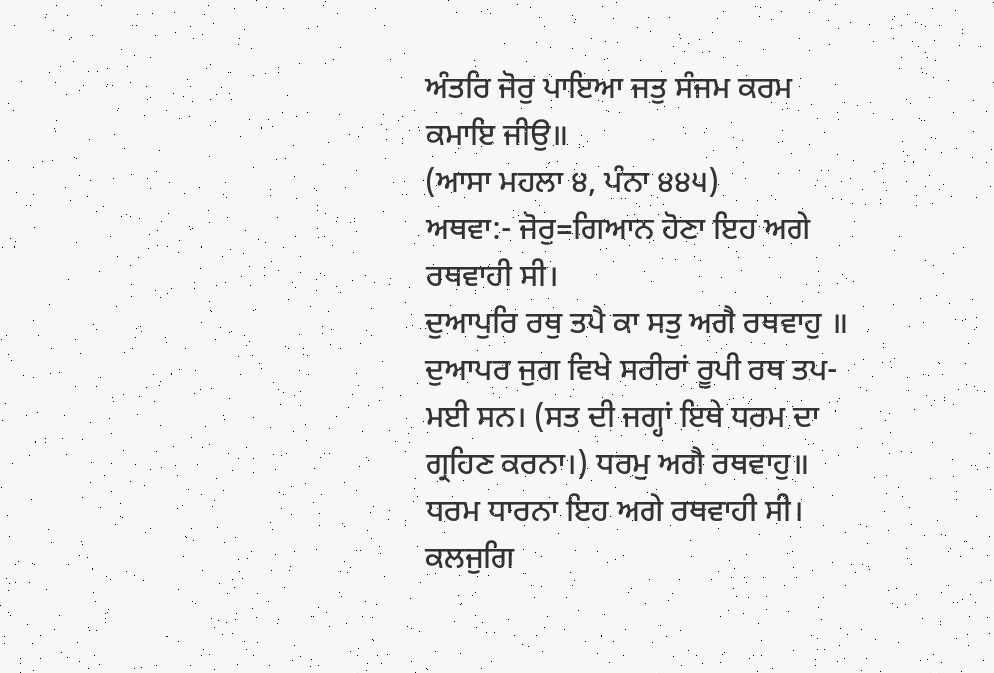ਅੰਤਰਿ ਜੋਰੁ ਪਾਇਆ ਜਤੁ ਸੰਜਮ ਕਰਮ ਕਮਾਇ ਜੀਉ॥
(ਆਸਾ ਮਹਲਾ ੪, ਪੰਨਾ ੪੪੫)
ਅਥਵਾ:- ਜੋਰੁ=ਗਿਆਨ ਹੋਣਾ ਇਹ ਅਗੇ ਰਥਵਾਹੀ ਸੀ।
ਦੁਆਪੁਰਿ ਰਥੁ ਤਪੈ ਕਾ ਸਤੁ ਅਗੈ ਰਥਵਾਹੁ ॥
ਦੁਆਪਰ ਜੁਗ ਵਿਖੇ ਸਰੀਰਾਂ ਰੂਪੀ ਰਥ ਤਪ-ਮਈ ਸਨ। (ਸਤ ਦੀ ਜਗ੍ਹਾਂ ਇਥੇ ਧਰਮ ਦਾ ਗ੍ਰਹਿਣ ਕਰਨਾ।) ਧਰਮੁ ਅਗੈ ਰਥਵਾਹੁ॥ ਧਰਮ ਧਾਰਨਾ ਇਹ ਅਗੇ ਰਥਵਾਹੀ ਸੀ।
ਕਲਜੁਗਿ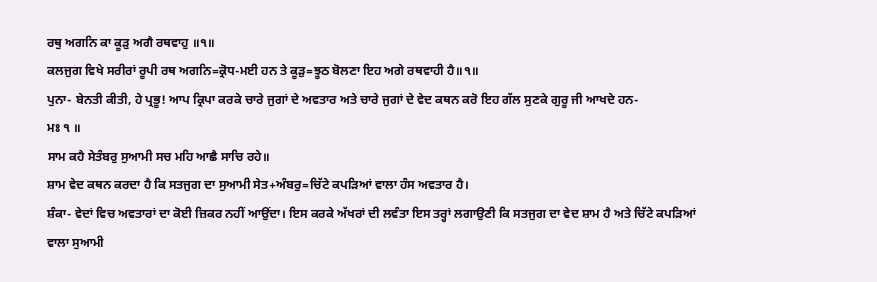ਰਥੁ ਅਗਨਿ ਕਾ ਕੂੜੁ ਅਗੈ ਰਥਵਾਹੁ ॥੧॥
ਕਲਜੁਗ ਵਿਖੇ ਸਰੀਰਾਂ ਰੂਪੀ ਰਥ ਅਗਨਿ=ਕ੍ਰੋਧ-ਮਈ ਹਨ ਤੇ ਕੂੜੁ=ਝੂਠ ਬੋਲਣਾ ਇਹ ਅਗੇ ਰਥਵਾਹੀ ਹੈ॥੧॥
ਪੁਨਾ- ਬੇਨਤੀ ਕੀਤੀ, ਹੇ ਪ੍ਰਭੂ! ਆਪ ਕ੍ਰਿਪਾ ਕਰਕੇ ਚਾਰੇ ਜੁਗਾਂ ਦੇ ਅਵਤਾਰ ਅਤੇ ਚਾਰੇ ਜੁਗਾਂ ਦੇ ਵੇਦ ਕਥਨ ਕਰੋ ਇਹ ਗੱਲ ਸੁਣਕੇ ਗੁਰੂ ਜੀ ਆਖਦੇ ਹਨ-
ਮਃ ੧ ॥
ਸਾਮ ਕਹੈ ਸੇਤੰਬਰੁ ਸੁਆਮੀ ਸਚ ਮਹਿ ਆਛੈ ਸਾਚਿ ਰਹੇ॥
ਸ਼ਾਮ ਵੇਦ ਕਥਨ ਕਰਦਾ ਹੈ ਕਿ ਸਤਜੁਗ ਦਾ ਸੁਆਮੀ ਸੇਤ+ਅੰਬਰੁ=ਚਿੱਟੇ ਕਪੜਿਆਂ ਵਾਲਾ ਹੰਸ ਅਵਤਾਰ ਹੈ।
ਸ਼ੰਕਾ- ਵੇਦਾਂ ਵਿਚ ਅਵਤਾਰਾਂ ਦਾ ਕੋਈ ਜ਼ਿਕਰ ਨਹੀਂ ਆਉਂਦਾ। ਇਸ ਕਰਕੇ ਅੱਖਰਾਂ ਦੀ ਲਵੰਤਾ ਇਸ ਤਰ੍ਹਾਂ ਲਗਾਉਣੀ ਕਿ ਸਤਜੁਗ ਦਾ ਵੇਦ ਸ਼ਾਮ ਹੈ ਅਤੇ ਚਿੱਟੇ ਕਪੜਿਆਂ ਵਾਲਾ ਸੁਆਮੀ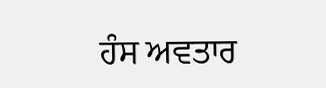ਹੰਸ ਅਵਤਾਰ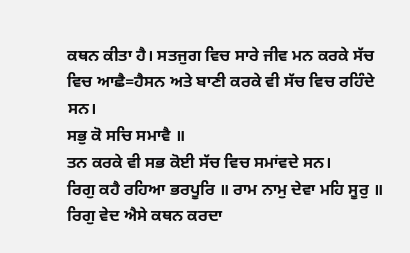ਕਥਨ ਕੀਤਾ ਹੈ। ਸਤਜੁਗ ਵਿਚ ਸਾਰੇ ਜੀਵ ਮਨ ਕਰਕੇ ਸੱਚ ਵਿਚ ਆਛੈ=ਹੈਸਨ ਅਤੇ ਬਾਣੀ ਕਰਕੇ ਵੀ ਸੱਚ ਵਿਚ ਰਹਿੰਦੇ ਸਨ।
ਸਭੁ ਕੋ ਸਚਿ ਸਮਾਵੈ ॥
ਤਨ ਕਰਕੇ ਵੀ ਸਭ ਕੋਈ ਸੱਚ ਵਿਚ ਸਮਾਂਵਦੇ ਸਨ।
ਰਿਗੁ ਕਹੈ ਰਹਿਆ ਭਰਪੂਰਿ ॥ ਰਾਮ ਨਾਮੁ ਦੇਵਾ ਮਹਿ ਸੂਰੁ ॥
ਰਿਗੁ ਵੇਦ ਐਸੇ ਕਥਨ ਕਰਦਾ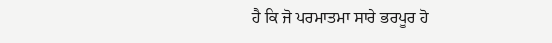ਹੈ ਕਿ ਜੋ ਪਰਮਾਤਮਾ ਸਾਰੇ ਭਰਪੂਰ ਹੋ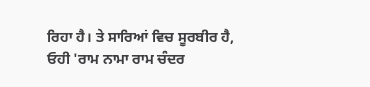ਰਿਹਾ ਹੈ। ਤੇ ਸਾਰਿਆਂ ਵਿਚ ਸੂਰਬੀਰ ਹੈ, ਓਹੀ 'ਰਾਮ ਨਾਮਾ ਰਾਮ ਚੰਦਰ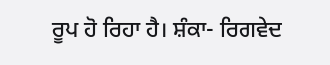ਰੂਪ ਹੋ ਰਿਹਾ ਹੈ। ਸ਼ੰਕਾ- ਰਿਗਵੇਦ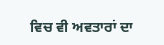ਵਿਚ ਵੀ ਅਵਤਾਰਾਂ ਦਾ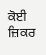ਕੋਈ ਜ਼ਿਕਰ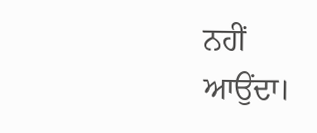ਨਹੀਂ ਆਉਂਦਾ।